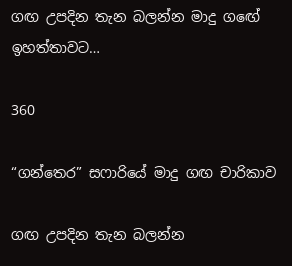ගඟ උපදින තැන බලන්න මාදු ගඟේ ඉහත්තාවට…

360

“ගන්තෙර” සෆාරියේ මාදු ගඟ චාරිකාව

ගඟ උපදින තැන බලන්න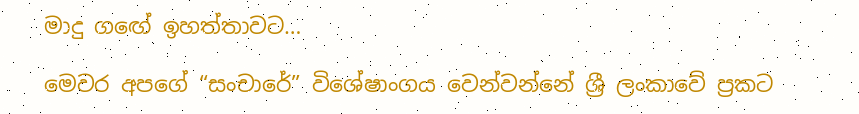මාදු ගඟේ ඉහත්තාවට…

මෙවර අපගේ “සංචාරේ” විශේෂාංගය වෙන්වන්නේ ශ්‍රී ලංකාවේ ප්‍රකට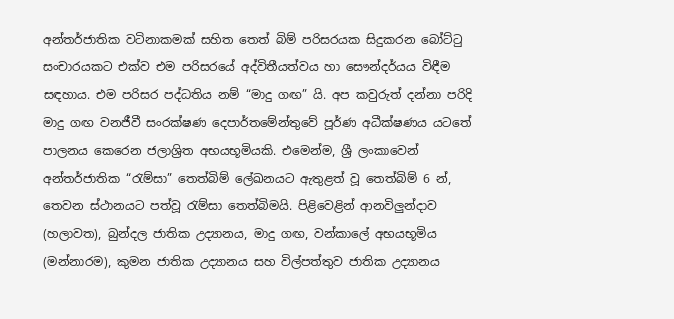අන්තර්ජාතික වටිනාකමක් සහිත තෙත් බිම් පරිසරයක සිදුකරන බෝට්ටු සංචාරයකට එක්ව එම පරිසරයේ අද්විතීයත්වය හා සෞන්දර්යය විඳීම සඳහාය. එම පරිසර පද්ධතිය නම් “මාදු ගඟ” යි. අප කවුරුත් දන්නා පරිදි මාදු ගඟ වනජීවී සංරක්ෂණ දෙපාර්තමේන්තුවේ පූර්ණ අධීක්ෂණය යටතේ පාලනය කෙරෙන ජලාශ්‍රිත අභයභූමියකි. එමෙන්ම, ශ්‍රී ලංකාවෙන් අන්තර්ජාතික “රැම්සා” තෙත්බිම් ලේඛනයට ඇතුළත් වූ තෙත්බිම් 6 න්, තෙවන ස්ථානයට පත්වූ රැම්සා තෙත්බිමයි. පිළිවෙළින් ආනවිලුන්දාව (හලාවත), බුන්දල ජාතික උද්‍යානය, මාදු ගඟ, වන්කාලේ අභයභූමිය (මන්නාරම), කුමන ජාතික උද්‍යානය සහ විල්පත්තුව ජාතික උද්‍යානය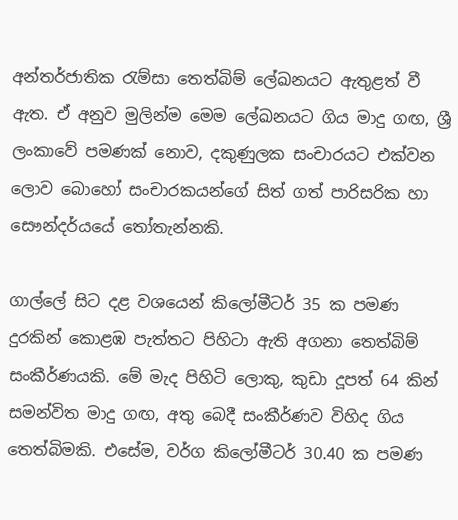අන්තර්ජාතික රැම්සා තෙත්බිම් ලේඛනයට ඇතුළත් වී ඇත. ඒ අනුව මුලින්ම මෙම ලේඛනයට ගිය මාදු ගඟ, ශ්‍රී ලංකාවේ පමණක් නොව, දකුණුලක සංචාරයට එක්වන ලොව බොහෝ සංචාරකයන්ගේ සිත් ගත් පාරිසරික හා සෞන්දර්යයේ තෝතැන්නකි.

ගාල්ලේ සිට දළ වශයෙන් කිලෝමීටර් 35 ක පමණ දුරකින් කොළඹ පැත්තට පිහිටා ඇති අගනා තෙත්බිම් සංකීර්ණයකි. මේ මැද පිහිටි ලොකු, කුඩා දූපත් 64 කින් සමන්විත මාදු ගඟ, අතු බෙදී සංකීර්ණව විහිද ගිය තෙත්බිමකි. එසේම, වර්ග කිලෝමීටර් 30.40 ක පමණ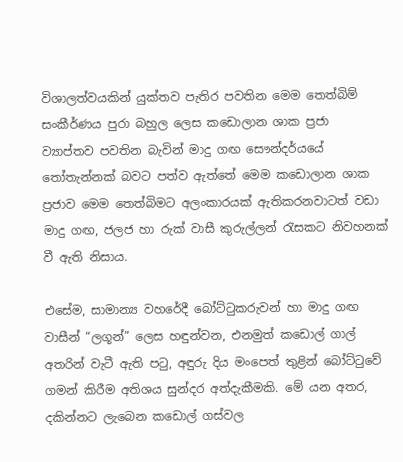විශාලත්වයකින් යුක්තව පැතිර පවතින මෙම තෙත්බිම් සංකීර්ණය පුරා බහුල ලෙස කඩොලාන ශාක ප්‍රජා ව්‍යාප්තව පවතින බැවින් මාදු ගඟ සෞන්දර්යයේ තෝතැන්නක් බවට පත්ව ඇත්තේ මෙම කඩොලාන ශාක ප්‍රජාව මෙම තෙත්බිමට අලංකාරයක් ඇතිකරනවාටත් වඩා මාදු ගඟ, ජලජ හා රුක් වාසී කුරුල්ලන් රැසකට නිවහනක් වී ඇති නිසාය.

එසේම, සාමාන්‍ය වහරේදී බෝට්ටුකරුවන් හා මාදු ගඟ වාසීන් “ලගූන්” ලෙස හඳුන්වන, එනමුත් කඩොල් ගාල් අතරින් වැටී ඇති පටු, අඳුරු දිය මංපෙත් තුළින් බෝට්ටුවේ ගමන් කිරීම අතිශය සුන්දර අත්දැකීමකි. මේ යන අතර, දකින්නට ලැබෙන කඩොල් ගස්වල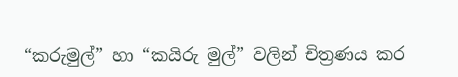“කරුමුල්” හා “කයිරු මුල්” වලින් චිත්‍රණය කර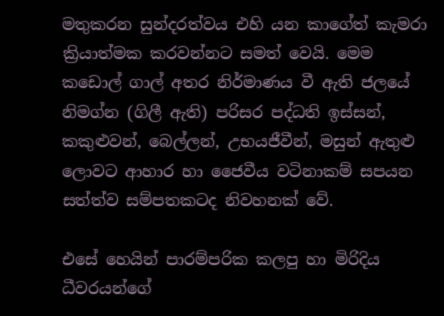මතුකරන සුන්දරත්වය එහි යන කාගේත් කැමරා ක්‍රියාත්මක කරවන්නට සමත් වෙයි. මෙම කඩොල් ගාල් අතර නිර්මාණය වී ඇති ජලයේ නිමග්න (ගිලී ඇති) පරිසර පද්ධති ඉස්සන්, කකුළුවන්, බෙල්ලන්, උභයජීවීන්, මසුන් ඇතුළු ලොවට ආහාර හා ජෛවීය වටිනාකම් සපයන සත්ත්ව සම්පතකටද නිවහනක් වේ.

එසේ හෙයින් පාරම්පරික කලපු හා මිරිදිය ධීවරයන්ගේ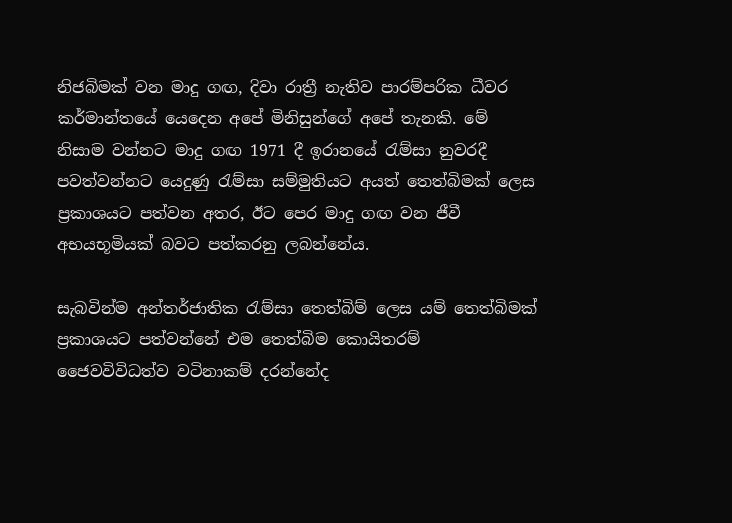නිජබිමක් වන මාදු ගඟ, දිවා රාත්‍රී නැතිව පාරම්පරික ධීවර කර්මාන්තයේ යෙදෙන අපේ මිනිසුන්ගේ අපේ තැනකි. මේ නිසාම වන්නට මාදු ගඟ 1971 දී ඉරානයේ රැම්සා නුවරදී පවත්වන්නට යෙදුණු රැම්සා සම්මුතියට අයත් තෙත්බිමක් ලෙස ප්‍රකාශයට පත්වන අතර, ඊට පෙර මාදු ගඟ වන ජීවී අභයභූමියක් බවට පත්කරනු ලබන්නේය.

සැබවින්ම අන්තර්ජාතික රැම්සා තෙත්බිම් ලෙස යම් තෙත්බිමක් ප්‍රකාශයට පත්වන්නේ එම තෙත්බිම කොයිතරම් ජෛවවිවිධත්ව වටිනාකම් දරන්නේද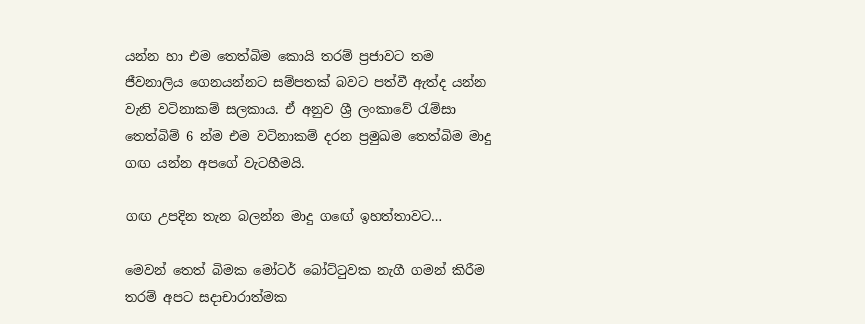යන්න හා එම තෙත්බිම කොයි තරම් ප්‍රජාවට තම ජීවනාලිය ගෙනයන්නට සම්පතක් බවට පත්වී ඇත්ද යන්න වැනි වටිනාකම් සලකාය. ඒ අනුව ශ්‍රී ලංකාවේ රැම්සා තෙත්බිම් 6 න්ම එම වටිනාකම් දරන ප්‍රමුඛම තෙත්බිම මාදු ගඟ යන්න අපගේ වැටහීමයි.

ගඟ උපදින තැන බලන්න මාදු ගඟේ ඉහත්තාවට…

මෙවන් තෙත් බිමක මෝටර් බෝට්ටුවක නැගී ගමන් කිරීම තරම් අපට සදාචාරාත්මක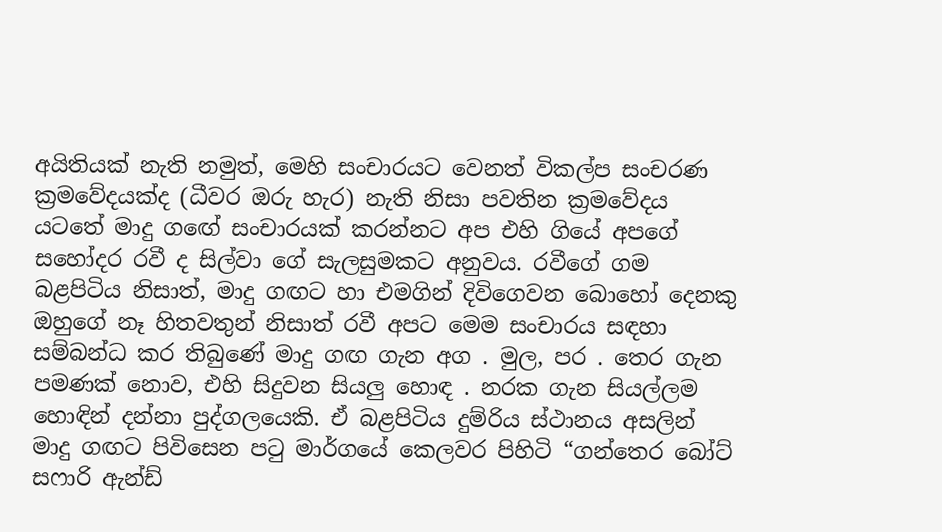අයිතියක් නැති නමුත්, මෙහි සංචාරයට වෙනත් විකල්ප සංචරණ ක්‍රමවේදයක්ද (ධීවර ඔරු හැර) නැති නිසා පවතින ක්‍රමවේදය යටතේ මාදු ගඟේ සංචාරයක් කරන්නට අප එහි ගියේ අපගේ සහෝදර රවී ද සිල්වා ගේ සැලසුමකට අනුවය. රවීගේ ගම බළපිටිය නිසාත්, මාදු ගඟට හා එමගින් දිවිගෙවන බොහෝ දෙනකු ඔහුගේ නෑ හිතවතුන් නිසාත් රවී අපට මෙම සංචාරය සඳහා සම්බන්ධ කර තිබුණේ මාදු ගඟ ගැන අග . මුල, පර . තෙර ගැන පමණක් නොව, එහි සිදුවන සියලු හොඳ . නරක ගැන සියල්ලම හොඳින් දන්නා පුද්ගලයෙකි. ඒ බළපිටිය දුම්රිය ස්ථානය අසලින් මාදු ගඟට පිවිසෙන පටු මාර්ගයේ කෙලවර පිහිටි “ගන්තෙර බෝට් සෆාරි ඇන්ඩ්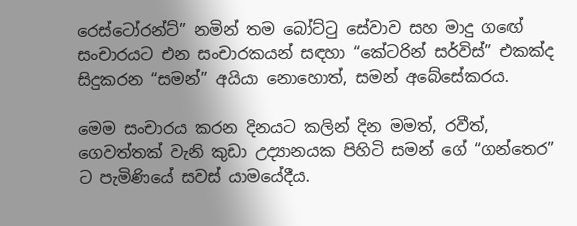රෙස්ටෝරන්ට්” නමින් තම බෝට්ටු සේවාව සහ මාදු ගඟේ සංචාරයට එන සංචාරකයන් සඳහා “කේටරින් සර්විස්” එකක්ද සිදුකරන “සමන්” අයියා නොහොත්, සමන් අබේසේකරය.

මෙම සංචාරය කරන දිනයට කලින් දින මමත්, රවීත්, ගෙවත්තක් වැනි කුඩා උද්‍යානයක පිහිටි සමන් ගේ “ගන්තෙර” ට පැමිණියේ සවස් යාමයේදීය.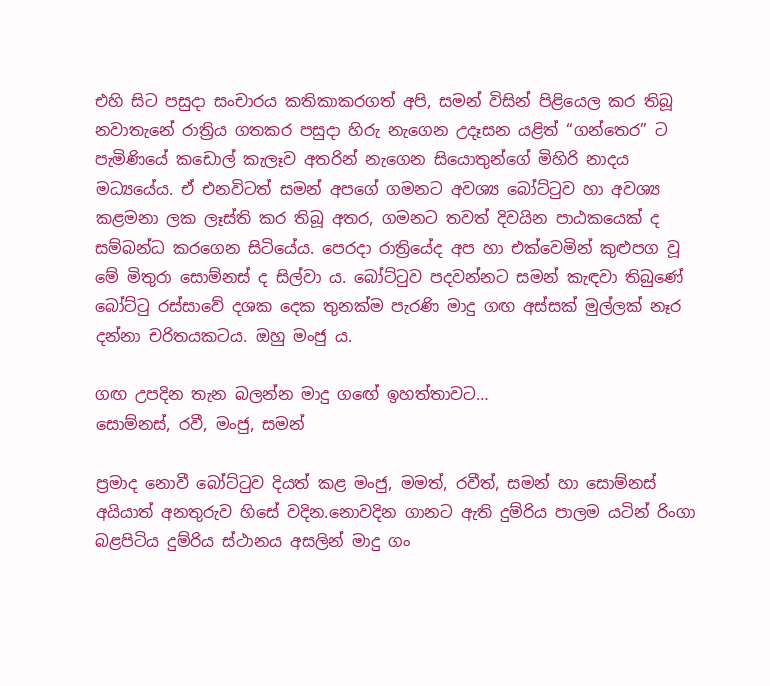එහි සිට පසුදා සංචාරය කතිකාකරගත් අපි, සමන් විසින් පිළියෙල කර තිබූ නවාතැනේ රාත්‍රිය ගතකර පසුදා හිරු නැගෙන උදෑසන යළිත් “ගන්තෙර” ට පැමිණියේ කඩොල් කැලෑව අතරින් නැගෙන සියොතුන්ගේ මිහිරි නාදය මධ්‍යයේය. ඒ එනවිටත් සමන් අපගේ ගමනට අවශ්‍ය බෝට්ටුව හා අවශ්‍ය කළමනා ලක ලෑස්ති කර තිබූ අතර, ගමනට තවත් දිවයින පාඨකයෙක් ද සම්බන්ධ කරගෙන සිටියේය. පෙරදා රාත්‍රියේද අප හා එක්වෙමින් කුළුපග වූ මේ මිතුරා සොම්නස් ද සිල්වා ය. බෝට්ටුව පදවන්නට සමන් කැඳවා තිබුණේ බෝට්ටු රස්සාවේ දශක දෙක තුනක්ම පැරණි මාදු ගඟ අස්සක් මුල්ලක් නෑර දන්නා චරිතයකටය. ඔහු මංජු ය.

ගඟ උපදින තැන බලන්න මාදු ගඟේ ඉහත්තාවට…
සොම්නස්, රවී, මංජු, සමන්

ප්‍රමාද නොවී බෝට්ටුව දියත් කළ මංජු, මමත්, රවීත්, සමන් හා සොම්නස් අයියාත් අනතුරුව හිසේ වදින.නොවදින ගානට ඇති දුම්රිය පාලම යටින් රිංගා බළපිටිය දුම්රිය ස්ථානය අසලින් මාදු ගං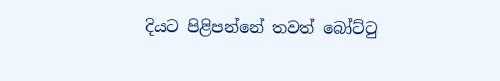දියට පිළිපන්නේ තවත් බෝට්ටු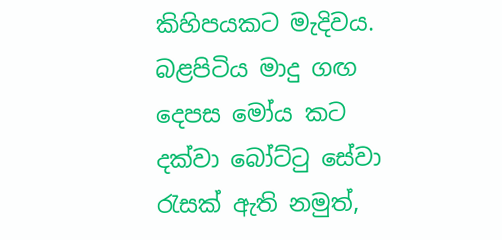කිහිපයකට මැදිවය. බළපිටිය මාදු ගඟ දෙපස මෝය කට දක්වා බෝට්ටු සේවා රැසක් ඇති නමුත්,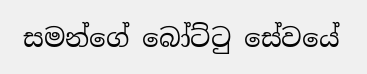සමන්ගේ බෝට්ටු සේවයේ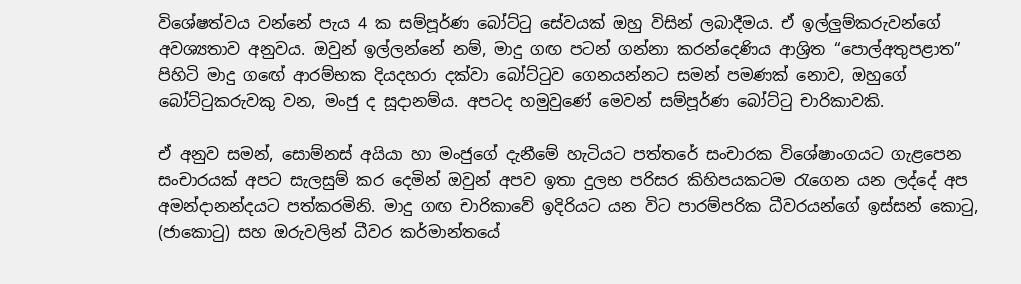විශේෂත්වය වන්නේ පැය 4 ක සම්පූර්ණ බෝට්ටු සේවයක් ඔහු විසින් ලබාදීමය. ඒ ඉල්ලුම්කරුවන්ගේ අවශ්‍යතාව අනුවය. ඔවුන් ඉල්ලන්නේ නම්, මාදු ගඟ පටන් ගන්නා කරන්දෙණිය ආශ්‍රිත “පොල්අතුපළාත” පිහිටි මාදු ගඟේ ආරම්භක දියදහරා දක්වා බෝට්ටුව ගෙනයන්නට සමන් පමණක් නොව, ඔහුගේ බෝට්ටුකරුවකු වන, මංජු ද සූදානම්ය. අපටද හමුවුණේ මෙවන් සම්පූර්ණ බෝට්ටු චාරිකාවකි.

ඒ අනුව සමන්, සොම්නස් අයියා හා මංජුගේ දැනීමේ හැටියට පත්තරේ සංචාරක විශේෂාංගයට ගැළපෙන සංචාරයක් අපට සැලසුම් කර දෙමින් ඔවුන් අපව ඉතා දුලභ පරිසර කිහිපයකටම රැගෙන යන ලද්දේ අප අමන්දානන්දයට පත්කරමිනි. මාදු ගඟ චාරිකාවේ ඉදිරියට යන විට පාරම්පරික ධීවරයන්ගේ ඉස්සන් කොටු, (ජාකොටු) සහ ඔරුවලින් ධීවර කර්මාන්තයේ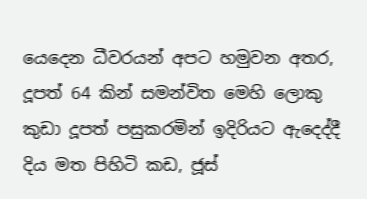යෙදෙන ධීවරයන් අපට හමුවන අතර, දූපත් 64 කින් සමන්විත මෙහි ලොකු කුඩා දූපත් පසුකරමින් ඉදිරියට ඇදෙද්දී දිය මත පිහිටි කඩ, ජූස්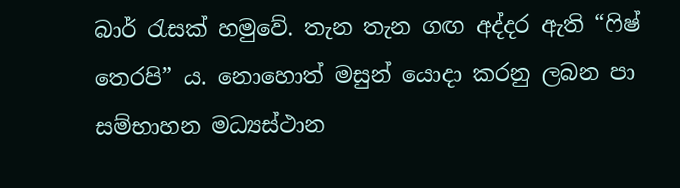බාර් රැසක් හමුවේ. තැන තැන ගඟ අද්දර ඇති “ෆිෂ් තෙරපි” ය. නොහොත් මසුන් යොදා කරනු ලබන පා සම්භාහන මධ්‍යස්ථාන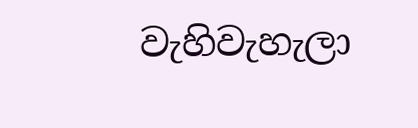වැහිවැහැලා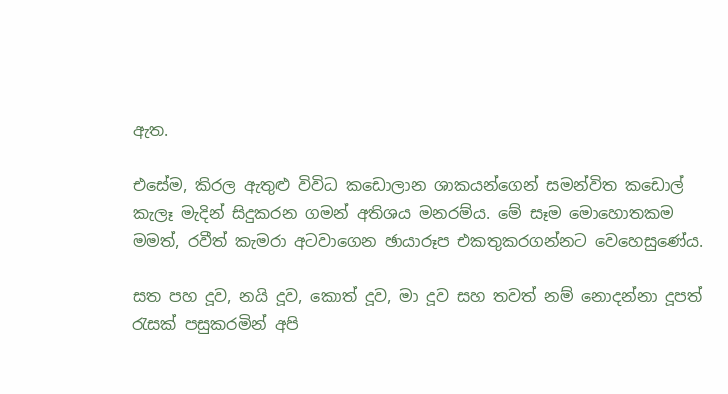ඇත.

එසේම, කිරල ඇතුළු විවිධ කඩොලාන ශාකයන්ගෙන් සමන්විත කඩොල් කැලෑ මැදින් සිදුකරන ගමන් අතිශය මනරම්ය. මේ සෑම මොහොතකම මමත්, රවීත් කැමරා අටවාගෙන ඡායාරූප එකතුකරගන්නට වෙහෙසුණේය.

සත පහ දූව, නයි දූව, කොත් දූව, මා දූව සහ තවත් නම් නොදන්නා දූපත් රැසක් පසුකරමින් අපි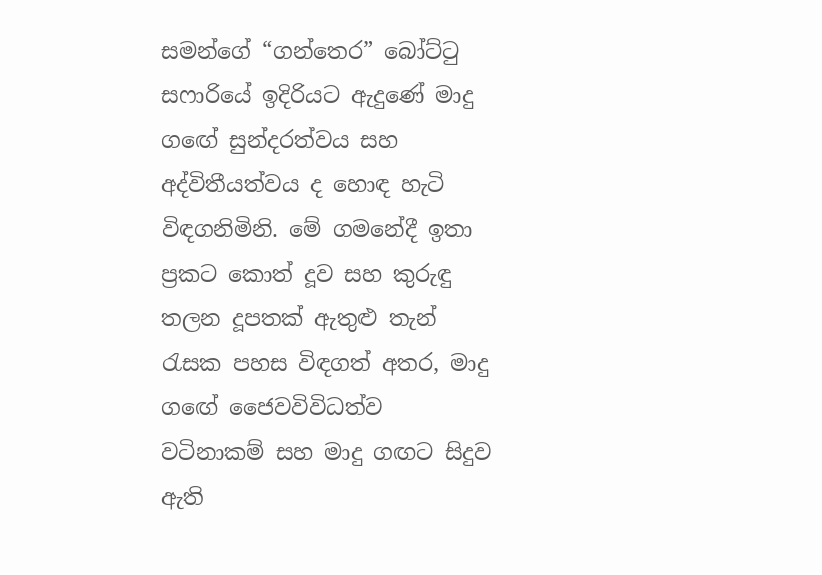සමන්ගේ “ගන්තෙර” බෝට්ටු සෆාරියේ ඉදිරියට ඇදුණේ මාදු ගඟේ සුන්දරත්වය සහ අද්විතීයත්වය ද හොඳ හැටි විඳගනිමිනි. මේ ගමනේදී ඉතා ප්‍රකට කොත් දූව සහ කුරුඳු තලන දූපතක් ඇතුළු තැන් රැසක පහස විඳගත් අතර, මාදු ගඟේ ජෛවවිවිධත්ව වටිනාකම් සහ මාදු ගඟට සිදුව ඇති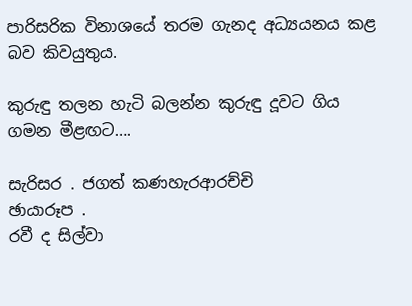පාරිසරික විනාශයේ තරම ගැනද අධ්‍යයනය කළ බව කිවයුතුය.

කුරුඳු තලන හැටි බලන්න කුරුඳු දූවට ගිය ගමන මීළඟට….

සැරිසර . ජගත් කණහැරආරච්චි
ඡායාරූප .
රවී ද සිල්වා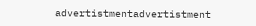advertistmentadvertistment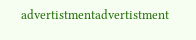advertistmentadvertistment